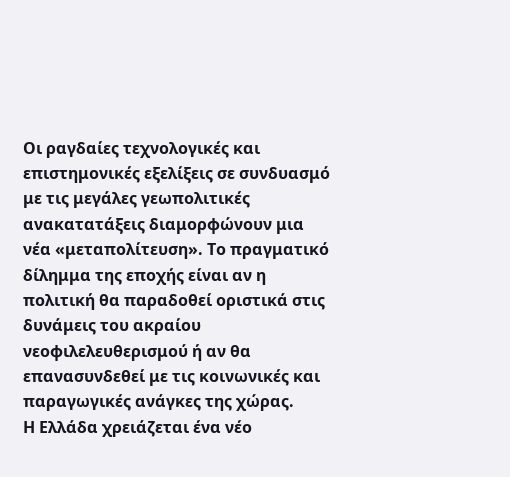Οι ραγδαίες τεχνολογικές και επιστημονικές εξελίξεις σε συνδυασμό με τις μεγάλες γεωπολιτικές ανακατατάξεις διαμορφώνουν μια νέα «μεταπολίτευση». Το πραγματικό δίλημμα της εποχής είναι αν η πολιτική θα παραδοθεί οριστικά στις δυνάμεις του ακραίου νεοφιλελευθερισμού ή αν θα επανασυνδεθεί με τις κοινωνικές και παραγωγικές ανάγκες της χώρας.
Η Ελλάδα χρειάζεται ένα νέο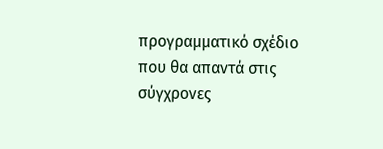προγραμματικό σχέδιο που θα απαντά στις σύγχρονες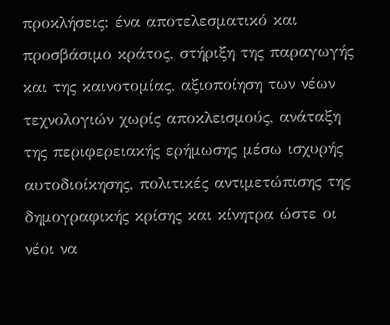προκλήσεις: ένα αποτελεσματικό και προσβάσιμο κράτος, στήριξη της παραγωγής και της καινοτομίας, αξιοποίηση των νέων τεχνολογιών χωρίς αποκλεισμούς, ανάταξη της περιφερειακής ερήμωσης μέσω ισχυρής αυτοδιοίκησης, πολιτικές αντιμετώπισης της δημογραφικής κρίσης και κίνητρα ώστε οι νέοι να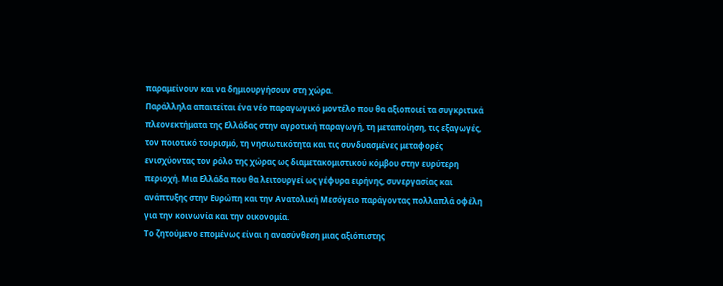παραμείνουν και να δημιουργήσουν στη χώρα.
Παράλληλα απαιτείται ένα νέο παραγωγικό μοντέλο που θα αξιοποιεί τα συγκριτικά πλεονεκτήματα της Ελλάδας στην αγροτική παραγωγή, τη μεταποίηση, τις εξαγωγές, τον ποιοτικό τουρισμό, τη νησιωτικότητα και τις συνδυασμένες μεταφορές ενισχύοντας τον ρόλο της χώρας ως διαμετακομιστικού κόμβου στην ευρύτερη περιοχή. Μια Ελλάδα που θα λειτουργεί ως γέφυρα ειρήνης, συνεργασίας και ανάπτυξης στην Ευρώπη και την Ανατολική Μεσόγειο παράγοντας πολλαπλά οφέλη για την κοινωνία και την οικονομία.
Το ζητούμενο επομένως είναι η ανασύνθεση μιας αξιόπιστης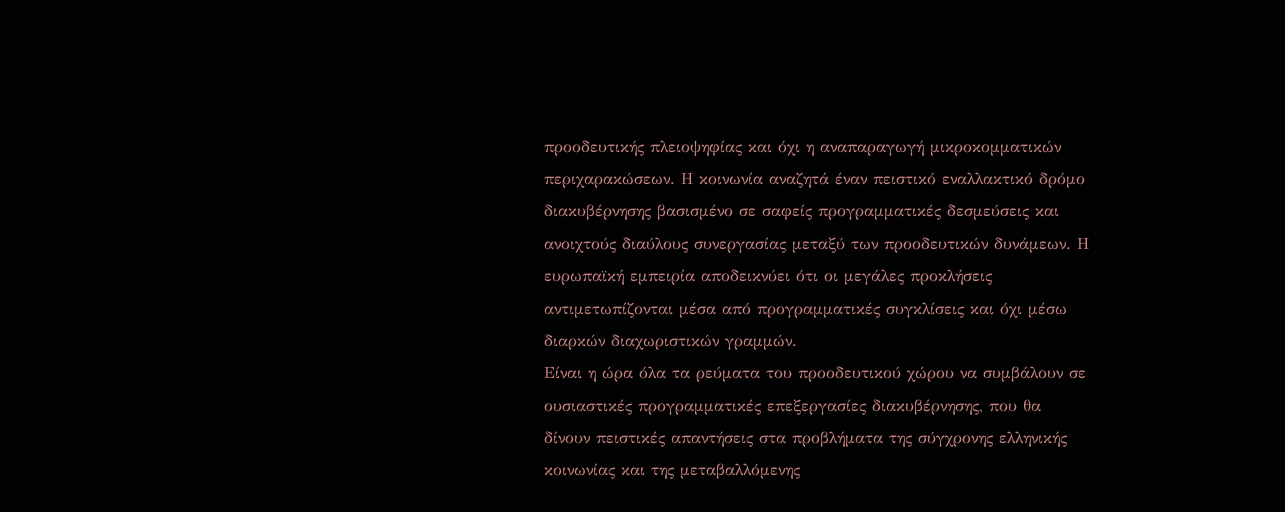προοδευτικής πλειοψηφίας και όχι η αναπαραγωγή μικροκομματικών περιχαρακώσεων. Η κοινωνία αναζητά έναν πειστικό εναλλακτικό δρόμο διακυβέρνησης βασισμένο σε σαφείς προγραμματικές δεσμεύσεις και ανοιχτούς διαύλους συνεργασίας μεταξύ των προοδευτικών δυνάμεων. Η ευρωπαϊκή εμπειρία αποδεικνύει ότι οι μεγάλες προκλήσεις αντιμετωπίζονται μέσα από προγραμματικές συγκλίσεις και όχι μέσω διαρκών διαχωριστικών γραμμών.
Είναι η ώρα όλα τα ρεύματα του προοδευτικού χώρου να συμβάλουν σε ουσιαστικές προγραμματικές επεξεργασίες διακυβέρνησης, που θα δίνουν πειστικές απαντήσεις στα προβλήματα της σύγχρονης ελληνικής κοινωνίας και της μεταβαλλόμενης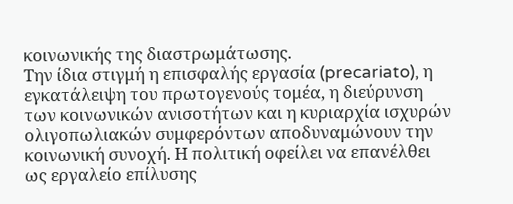κοινωνικής της διαστρωμάτωσης.
Την ίδια στιγμή η επισφαλής εργασία (precariato), η εγκατάλειψη του πρωτογενούς τομέα, η διεύρυνση των κοινωνικών ανισοτήτων και η κυριαρχία ισχυρών ολιγοπωλιακών συμφερόντων αποδυναμώνουν την κοινωνική συνοχή. Η πολιτική οφείλει να επανέλθει ως εργαλείο επίλυσης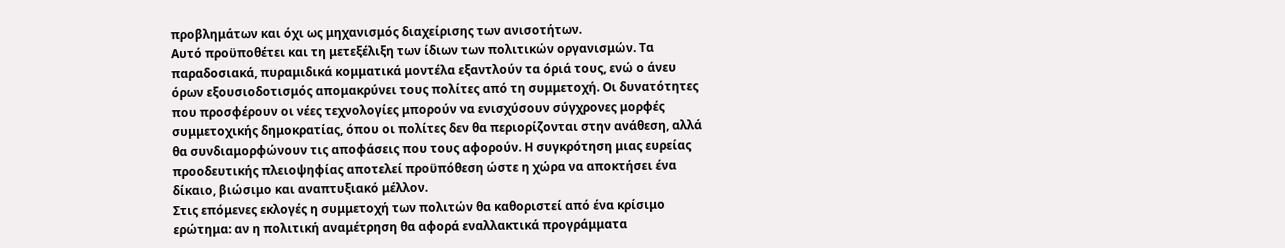προβλημάτων και όχι ως μηχανισμός διαχείρισης των ανισοτήτων.
Αυτό προϋποθέτει και τη μετεξέλιξη των ίδιων των πολιτικών οργανισμών. Τα παραδοσιακά, πυραμιδικά κομματικά μοντέλα εξαντλούν τα όριά τους, ενώ ο άνευ όρων εξουσιοδοτισμός απομακρύνει τους πολίτες από τη συμμετοχή. Οι δυνατότητες που προσφέρουν οι νέες τεχνολογίες μπορούν να ενισχύσουν σύγχρονες μορφές συμμετοχικής δημοκρατίας, όπου οι πολίτες δεν θα περιορίζονται στην ανάθεση, αλλά θα συνδιαμορφώνουν τις αποφάσεις που τους αφορούν. Η συγκρότηση μιας ευρείας προοδευτικής πλειοψηφίας αποτελεί προϋπόθεση ώστε η χώρα να αποκτήσει ένα δίκαιο, βιώσιμο και αναπτυξιακό μέλλον.
Στις επόμενες εκλογές η συμμετοχή των πολιτών θα καθοριστεί από ένα κρίσιμο ερώτημα: αν η πολιτική αναμέτρηση θα αφορά εναλλακτικά προγράμματα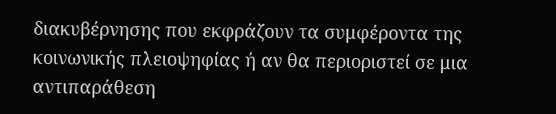διακυβέρνησης που εκφράζουν τα συμφέροντα της κοινωνικής πλειοψηφίας ή αν θα περιοριστεί σε μια αντιπαράθεση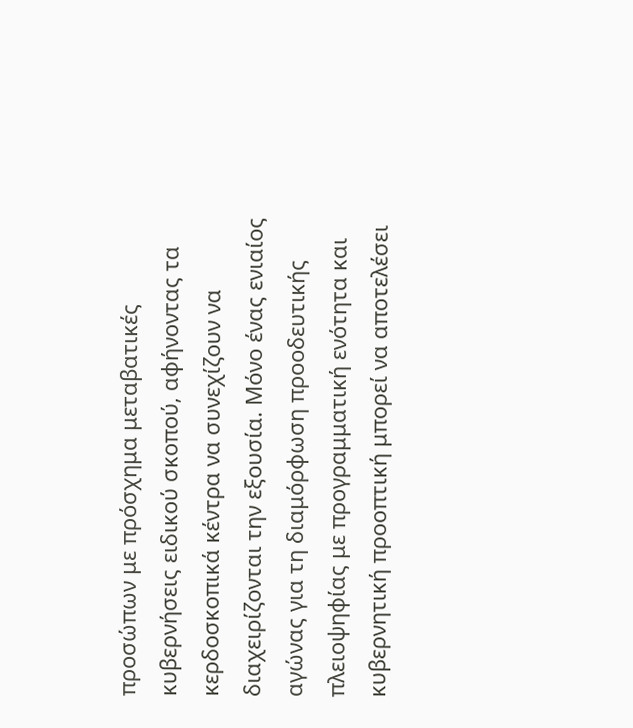προσώπων με πρόσχημα μεταβατικές κυβερνήσεις ειδικού σκοπού, αφήνοντας τα κερδοσκοπικά κέντρα να συνεχίζουν να διαχειρίζονται την εξουσία. Μόνο ένας ενιαίος αγώνας για τη διαμόρφωση προοδευτικής πλειοψηφίας με προγραμματική ενότητα και κυβερνητική προοπτική μπορεί να αποτελέσει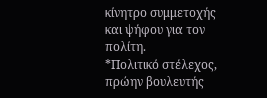κίνητρο συμμετοχής και ψήφου για τον πολίτη.
*Πολιτικό στέλεχος, πρώην βουλευτής